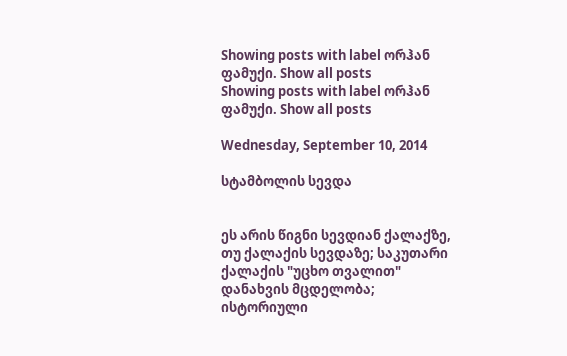Showing posts with label ორჰან ფამუქი. Show all posts
Showing posts with label ორჰან ფამუქი. Show all posts

Wednesday, September 10, 2014

სტამბოლის სევდა


ეს არის წიგნი სევდიან ქალაქზე, თუ ქალაქის სევდაზე; საკუთარი ქალაქის "უცხო თვალით" დანახვის მცდელობა; ისტორიული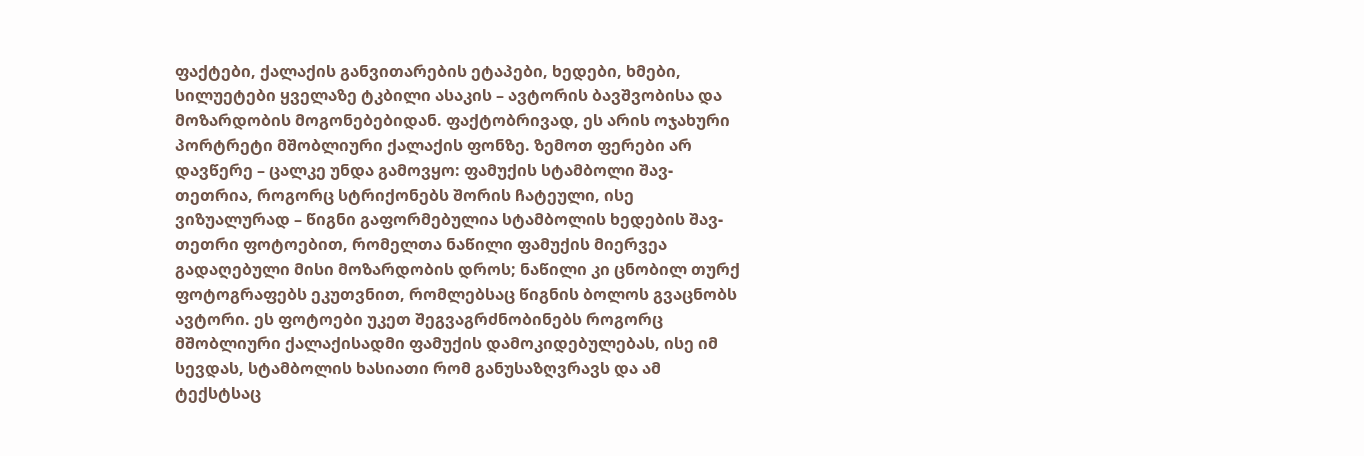ფაქტები, ქალაქის განვითარების ეტაპები, ხედები, ხმები, სილუეტები ყველაზე ტკბილი ასაკის – ავტორის ბავშვობისა და მოზარდობის მოგონებებიდან. ფაქტობრივად, ეს არის ოჯახური პორტრეტი მშობლიური ქალაქის ფონზე. ზემოთ ფერები არ დავწერე – ცალკე უნდა გამოვყო: ფამუქის სტამბოლი შავ-თეთრია, როგორც სტრიქონებს შორის ჩატეული, ისე ვიზუალურად – წიგნი გაფორმებულია სტამბოლის ხედების შავ-თეთრი ფოტოებით, რომელთა ნაწილი ფამუქის მიერვეა გადაღებული მისი მოზარდობის დროს; ნაწილი კი ცნობილ თურქ ფოტოგრაფებს ეკუთვნით, რომლებსაც წიგნის ბოლოს გვაცნობს ავტორი. ეს ფოტოები უკეთ შეგვაგრძნობინებს როგორც მშობლიური ქალაქისადმი ფამუქის დამოკიდებულებას, ისე იმ სევდას, სტამბოლის ხასიათი რომ განუსაზღვრავს და ამ ტექსტსაც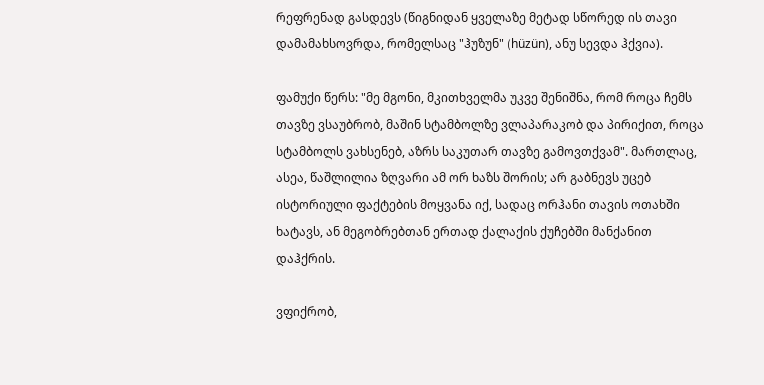რეფრენად გასდევს (წიგნიდან ყველაზე მეტად სწორედ ის თავი დამამახსოვრდა, რომელსაც "ჰუზუნ" (hüzün), ანუ სევდა ჰქვია).

ფამუქი წერს: "მე მგონი, მკითხველმა უკვე შენიშნა, რომ როცა ჩემს თავზე ვსაუბრობ, მაშინ სტამბოლზე ვლაპარაკობ და პირიქით, როცა სტამბოლს ვახსენებ, აზრს საკუთარ თავზე გამოვთქვამ". მართლაც, ასეა, წაშლილია ზღვარი ამ ორ ხაზს შორის; არ გაბნევს უცებ ისტორიული ფაქტების მოყვანა იქ, სადაც ორჰანი თავის ოთახში ხატავს, ან მეგობრებთან ერთად ქალაქის ქუჩებში მანქანით დაჰქრის.

ვფიქრობ,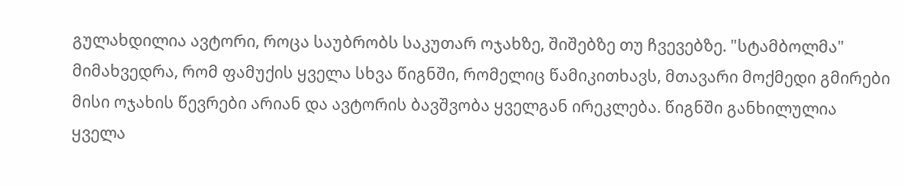გულახდილია ავტორი, როცა საუბრობს საკუთარ ოჯახზე, შიშებზე თუ ჩვევებზე. "სტამბოლმა" მიმახვედრა, რომ ფამუქის ყველა სხვა წიგნში, რომელიც წამიკითხავს, მთავარი მოქმედი გმირები მისი ოჯახის წევრები არიან და ავტორის ბავშვობა ყველგან ირეკლება. წიგნში განხილულია ყველა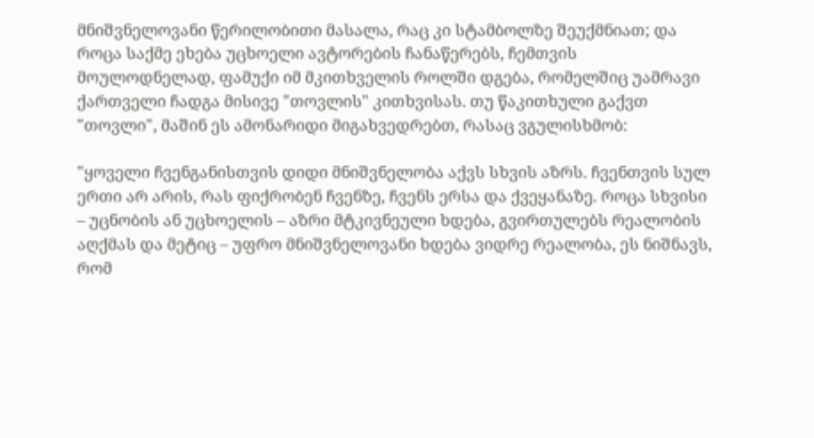მნიშვნელოვანი წერილობითი მასალა, რაც კი სტამბოლზე შეუქმნიათ; და როცა საქმე ეხება უცხოელი ავტორების ჩანაწერებს, ჩემთვის მოულოდნელად, ფამუქი იმ მკითხველის როლში დგება, რომელშიც უამრავი ქართველი ჩადგა მისივე "თოვლის" კითხვისას. თუ წაკითხული გაქვთ "თოვლი", მაშინ ეს ამონარიდი მიგახვედრებთ, რასაც ვგულისხმობ:

"ყოველი ჩვენგანისთვის დიდი მნიშვნელობა აქვს სხვის აზრს. ჩვენთვის სულ ერთი არ არის, რას ფიქრობენ ჩვენზე, ჩვენს ერსა და ქვეყანაზე. როცა სხვისი – უცნობის ან უცხოელის – აზრი მტკივნეული ხდება, გვირთულებს რეალობის აღქმას და მეტიც – უფრო მნიშვნელოვანი ხდება ვიდრე რეალობა, ეს ნიშნავს, რომ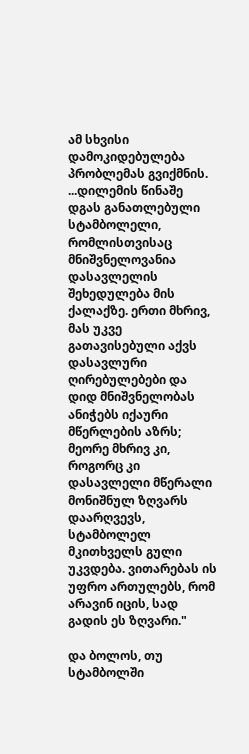ამ სხვისი დამოკიდებულება პრობლემას გვიქმნის.
...დილემის წინაშე დგას განათლებული სტამბოლელი, რომლისთვისაც მნიშვნელოვანია დასავლელის შეხედულება მის ქალაქზე. ერთი მხრივ, მას უკვე გათავისებული აქვს დასავლური ღირებულებები და დიდ მნიშვნელობას ანიჭებს იქაური მწერლების აზრს; მეორე მხრივ კი, როგორც კი დასავლელი მწერალი მონიშნულ ზღვარს დაარღვევს, სტამბოლელ მკითხველს გული უკვდება. ვითარებას ის უფრო ართულებს, რომ არავინ იცის, სად გადის ეს ზღვარი."

და ბოლოს, თუ სტამბოლში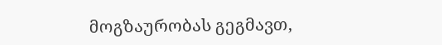მოგზაურობას გეგმავთ,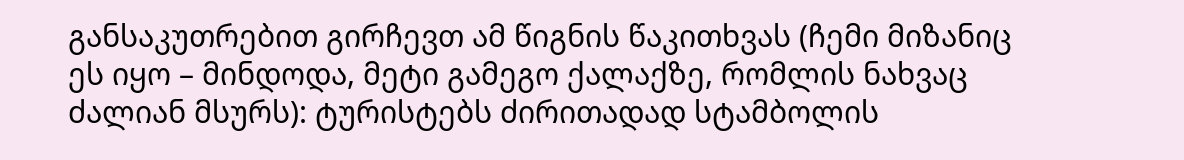განსაკუთრებით გირჩევთ ამ წიგნის წაკითხვას (ჩემი მიზანიც ეს იყო – მინდოდა, მეტი გამეგო ქალაქზე, რომლის ნახვაც ძალიან მსურს): ტურისტებს ძირითადად სტამბოლის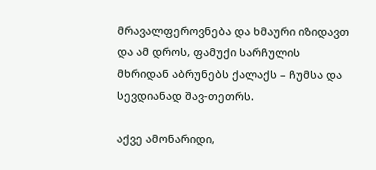მრავალფეროვნება და ხმაური იზიდავთ და ამ დროს, ფამუქი სარჩულის მხრიდან აბრუნებს ქალაქს – ჩუმსა და სევდიანად შავ-თეთრს.

აქვე ამონარიდი,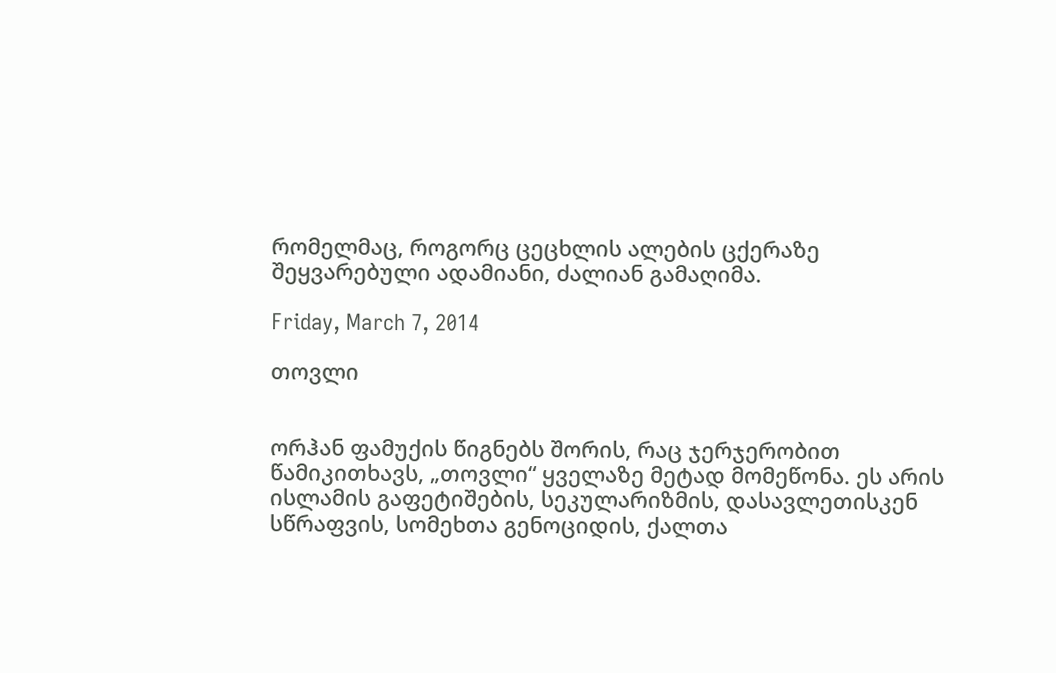რომელმაც, როგორც ცეცხლის ალების ცქერაზე შეყვარებული ადამიანი, ძალიან გამაღიმა.

Friday, March 7, 2014

თოვლი


ორჰან ფამუქის წიგნებს შორის, რაც ჯერჯერობით წამიკითხავს, „თოვლი“ ყველაზე მეტად მომეწონა. ეს არის ისლამის გაფეტიშების, სეკულარიზმის, დასავლეთისკენ სწრაფვის, სომეხთა გენოციდის, ქალთა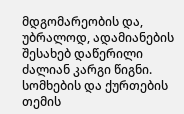მდგომარეობის და, უბრალოდ, ადამიანების შესახებ დაწერილი ძალიან კარგი წიგნი. სომხების და ქურთების თემის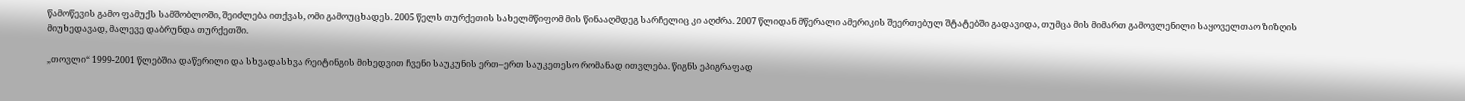წამოწევის გამო ფამუქს სამშობლოში, შეიძლება ითქვას, ომი გამოუცხადეს. 2005 წელს თურქეთის სახელმწიფომ მის წინააღმდეგ სარჩელიც კი აღძრა. 2007 წლიდან მწერალი ამერიკის შეერთებულ შტატებში გადავიდა, თუმცა მის მიმართ გამოვლენილი საყოველთაო ზიზღის მიუხედავად, მალევე დაბრუნდა თურქეთში.

„თოვლი“ 1999-2001 წლებშია დაწერილი და სხვადასხვა რეიტინგის მიხედვით ჩვენი საუკუნის ერთ–ერთ საუკეთესო რომანად ითვლება. წიგნს ეპიგრაფად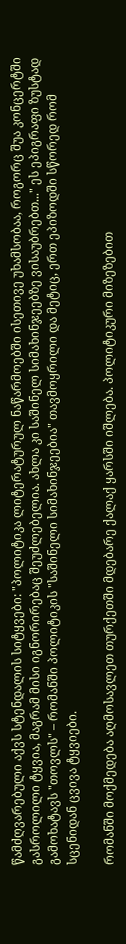წამძღვარებული აქვს სტენდალის სიტყვები: "პოლიტიკა ლიტერატურულ ნაწარმოებში ისეთივე უხამსობაა, როგორც შუა კონცერტში გასროლილი ტყვია, მაგრამ მისი იგნორირებაც შეუძლებელია. ახლა კი საშინელ სიმახინჯეებზე ვისაუბრებთ..." ეს ეპიგრაფი ზუსტად გამოხატავს "თოვლს" – რომანში პოლიტიკის "საშინელი სიმახინჯეებია" თავმოყრილი და მეტიც, ერთ ეპიზოდში სწორედ რომ სცენიდან ცვივა ტყვიები.

რომანში მოქმედება აღმოსავლეთ თურქეთში მდებარე ქალაქ ყარსში იშლება. პოლიტიკური მიზეზებით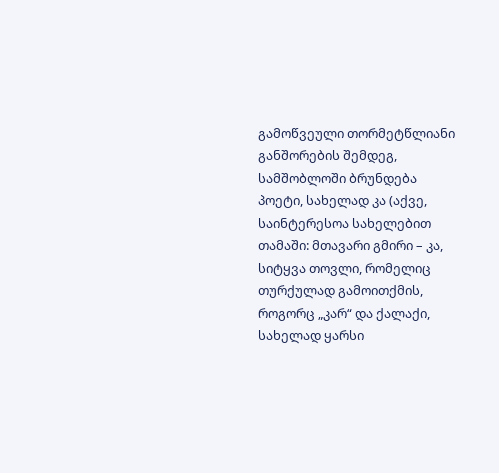გამოწვეული თორმეტწლიანი განშორების შემდეგ, სამშობლოში ბრუნდება პოეტი, სახელად კა (აქვე, საინტერესოა სახელებით თამაში: მთავარი გმირი – კა, სიტყვა თოვლი, რომელიც თურქულად გამოითქმის, როგორც „კარ“ და ქალაქი, სახელად ყარსი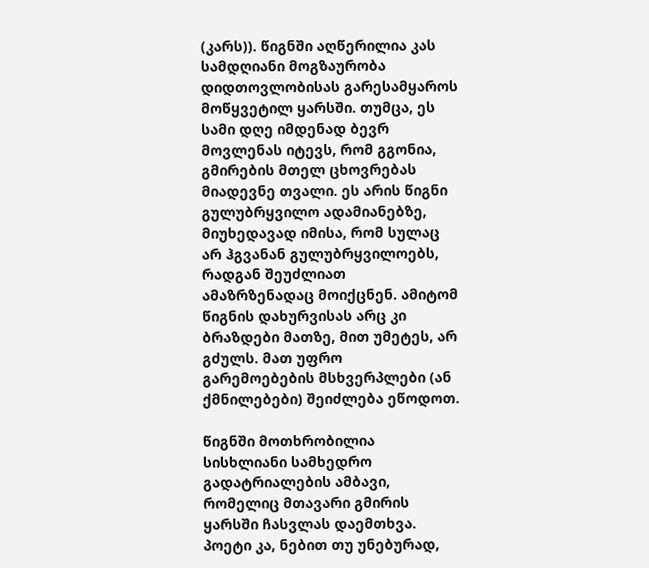(კარს)). წიგნში აღწერილია კას სამდღიანი მოგზაურობა დიდთოვლობისას გარესამყაროს მოწყვეტილ ყარსში. თუმცა, ეს სამი დღე იმდენად ბევრ მოვლენას იტევს, რომ გგონია, გმირების მთელ ცხოვრებას მიადევნე თვალი. ეს არის წიგნი გულუბრყვილო ადამიანებზე, მიუხედავად იმისა, რომ სულაც არ ჰგვანან გულუბრყვილოებს, რადგან შეუძლიათ ამაზრზენადაც მოიქცნენ. ამიტომ წიგნის დახურვისას არც კი ბრაზდები მათზე, მით უმეტეს, არ გძულს. მათ უფრო  გარემოებების მსხვერპლები (ან ქმნილებები) შეიძლება ეწოდოთ.

წიგნში მოთხრობილია სისხლიანი სამხედრო გადატრიალების ამბავი, რომელიც მთავარი გმირის ყარსში ჩასვლას დაემთხვა. პოეტი კა, ნებით თუ უნებურად,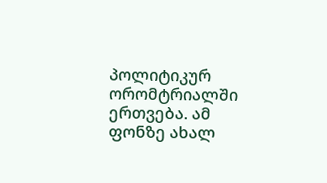პოლიტიკურ ორომტრიალში ერთვება. ამ ფონზე ახალ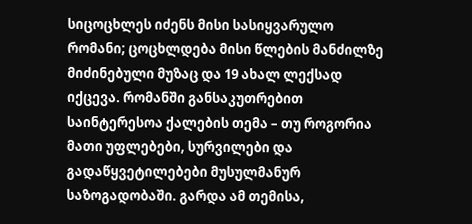სიცოცხლეს იძენს მისი სასიყვარულო რომანი; ცოცხლდება მისი წლების მანძილზე მიძინებული მუზაც და 19 ახალ ლექსად იქცევა. რომანში განსაკუთრებით საინტერესოა ქალების თემა – თუ როგორია მათი უფლებები, სურვილები და გადაწყვეტილებები მუსულმანურ საზოგადობაში. გარდა ამ თემისა,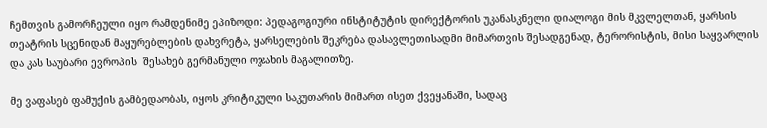ჩემთვის გამორჩეული იყო რამდენიმე ეპიზოდი: პედაგოგიური ინსტიტუტის დირექტორის უკანასკნელი დიალოგი მის მკვლელთან, ყარსის თეატრის სცენიდან მაყურებლების დახვრეტა, ყარსელების შეკრება დასავლეთისადმი მიმართვის შესადგენად, ტერორისტის, მისი საყვარლის და კას საუბარი ევროპის  შესახებ გერმანული ოჯახის მაგალითზე.

მე ვაფასებ ფამუქის გამბედაობას, იყოს კრიტიკული საკუთარის მიმართ ისეთ ქვეყანაში, სადაც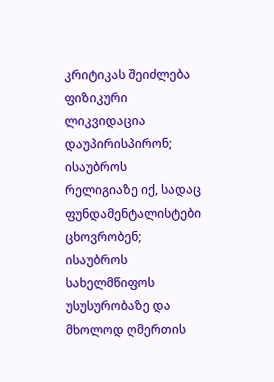კრიტიკას შეიძლება ფიზიკური ლიკვიდაცია დაუპირისპირონ; ისაუბროს რელიგიაზე იქ, სადაც ფუნდამენტალისტები ცხოვრობენ; ისაუბროს სახელმწიფოს უსუსურობაზე და მხოლოდ ღმერთის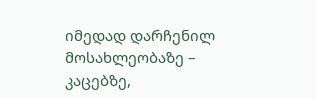იმედად დარჩენილ მოსახლეობაზე – კაცებზე,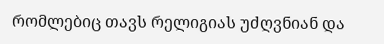რომლებიც თავს რელიგიას უძღვნიან და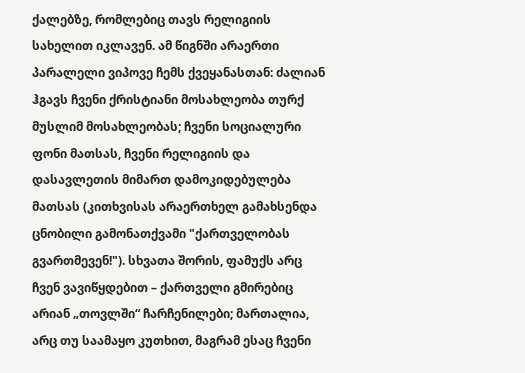ქალებზე, რომლებიც თავს რელიგიის სახელით იკლავენ. ამ წიგნში არაერთი პარალელი ვიპოვე ჩემს ქვეყანასთან: ძალიან ჰგავს ჩვენი ქრისტიანი მოსახლეობა თურქ მუსლიმ მოსახლეობას; ჩვენი სოციალური ფონი მათსას, ჩვენი რელიგიის და დასავლეთის მიმართ დამოკიდებულება მათსას (კითხვისას არაერთხელ გამახსენდა ცნობილი გამონათქვამი "ქართველობას გვართმევენ!"). სხვათა შორის, ფამუქს არც ჩვენ ვავიწყდებით – ქართველი გმირებიც არიან „თოვლში“ ჩარჩენილები; მართალია, არც თუ საამაყო კუთხით, მაგრამ ესაც ჩვენი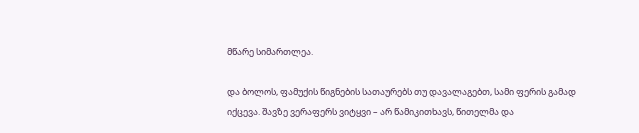მწარე სიმართლეა.

და ბოლოს, ფამუქის წიგნების სათაურებს თუ დავალაგებთ, სამი ფერის გამად იქცევა. შავზე ვერაფერს ვიტყვი – არ წამიკითხავს, წითელმა და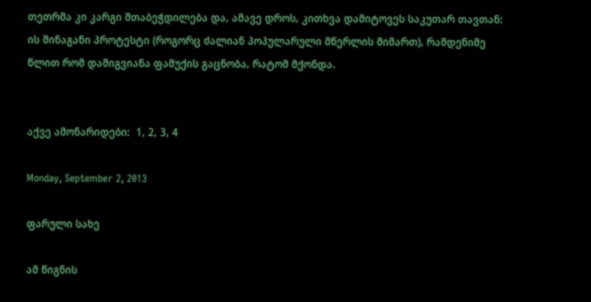თეთრმა კი კარგი შთაბეჭდილება და, ამავე დროს, კითხვა დამიტოვეს საკუთარ თავთან: ის შინაგანი პროტესტი (როგორც ძალიან პოპულარული მწერლის მიმართ), რამდენიმე წლით რომ დამიგვიანა ფამუქის გაცნობა, რატომ მქონდა.


აქვე ამონარიდები:  1, 2, 3, 4

Monday, September 2, 2013

ფარული სახე

ამ წიგნის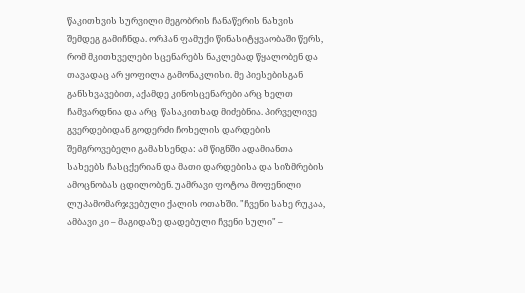წაკითხვის სურვილი მეგობრის ჩანაწერის ნახვის შემდეგ გამიჩნდა. ორჰან ფამუქი წინასიტყვაობაში წერს, რომ მკითხველები სცენარებს ნაკლებად წყალობენ და თავადაც არ ყოფილა გამონაკლისი. მე პიესებისგან განსხვავებით, აქამდე კინოსცენარები არც ხელთ ჩამვარდნია და არც  წასაკითხად მიძებნია. პირველივე გვერდებიდან გოდერძი ჩოხელის დარდების შემგროვებელი გამახსენდა: ამ წიგნში ადამიანთა სახეებს ჩასცქერიან და მათი დარდებისა და სიზმრების ამოცნობას ცდილობენ. უამრავი ფოტოა მოფენილი ლუპამომარჯვებული ქალის ოთახში. "ჩვენი სახე რუკაა, ამბავი კი – მაგიდაზე დადებული ჩვენი სული" –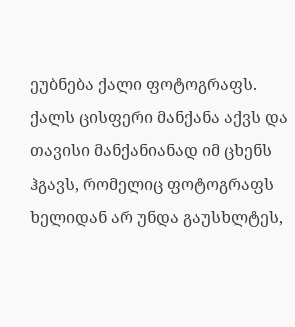ეუბნება ქალი ფოტოგრაფს. ქალს ცისფერი მანქანა აქვს და თავისი მანქანიანად იმ ცხენს ჰგავს, რომელიც ფოტოგრაფს ხელიდან არ უნდა გაუსხლტეს,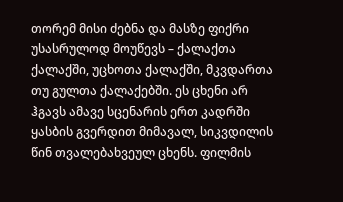თორემ მისი ძებნა და მასზე ფიქრი უსასრულოდ მოუწევს – ქალაქთა ქალაქში, უცხოთა ქალაქში, მკვდართა თუ გულთა ქალაქებში. ეს ცხენი არ ჰგავს ამავე სცენარის ერთ კადრში ყასბის გვერდით მიმავალ, სიკვდილის წინ თვალებახვეულ ცხენს. ფილმის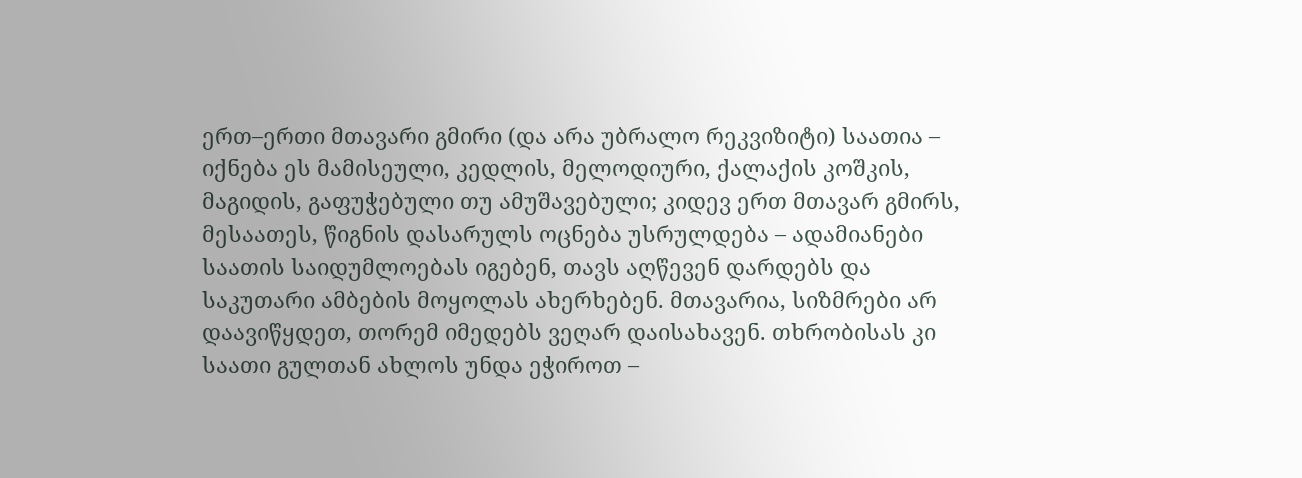ერთ–ერთი მთავარი გმირი (და არა უბრალო რეკვიზიტი) საათია – იქნება ეს მამისეული, კედლის, მელოდიური, ქალაქის კოშკის, მაგიდის, გაფუჭებული თუ ამუშავებული; კიდევ ერთ მთავარ გმირს, მესაათეს, წიგნის დასარულს ოცნება უსრულდება – ადამიანები საათის საიდუმლოებას იგებენ, თავს აღწევენ დარდებს და საკუთარი ამბების მოყოლას ახერხებენ. მთავარია, სიზმრები არ დაავიწყდეთ, თორემ იმედებს ვეღარ დაისახავენ. თხრობისას კი საათი გულთან ახლოს უნდა ეჭიროთ –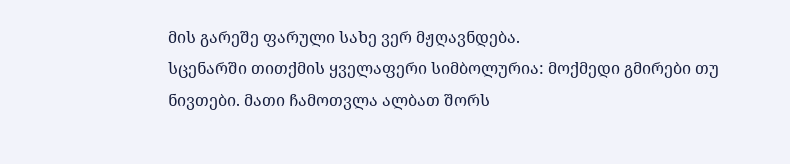მის გარეშე ფარული სახე ვერ მჟღავნდება.
სცენარში თითქმის ყველაფერი სიმბოლურია: მოქმედი გმირები თუ ნივთები. მათი ჩამოთვლა ალბათ შორს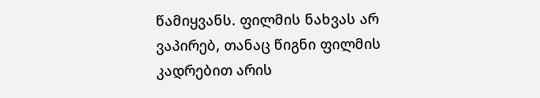წამიყვანს. ფილმის ნახვას არ ვაპირებ, თანაც წიგნი ფილმის კადრებით არის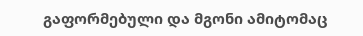გაფორმებული და მგონი ამიტომაც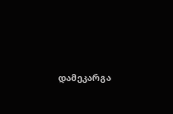დამეკარგა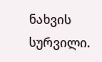ნახვის სურვილი.